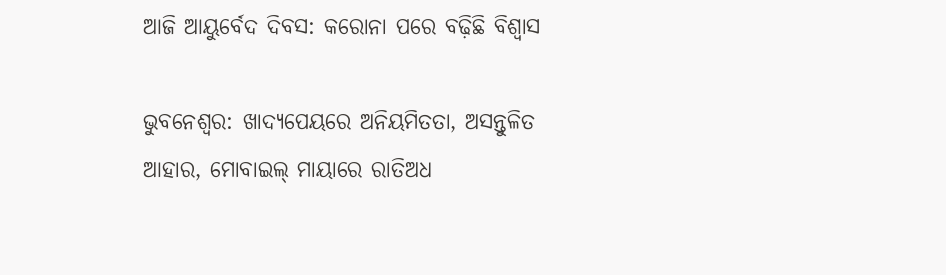ଆଜି ଆୟୁର୍ବେଦ ଦିବସ: କରୋନା ପରେ ବଢ଼ିଛି ବିଶ୍ବାସ

ଭୁବନେଶ୍ୱର: ଖାଦ୍ୟପେୟ‌ରେ ଅନିୟମିତତା, ଅସନ୍ତୁଳିତ ଆହାର, ମୋବାଇଲ୍‌ ମାୟାରେ ରାତିଅଧ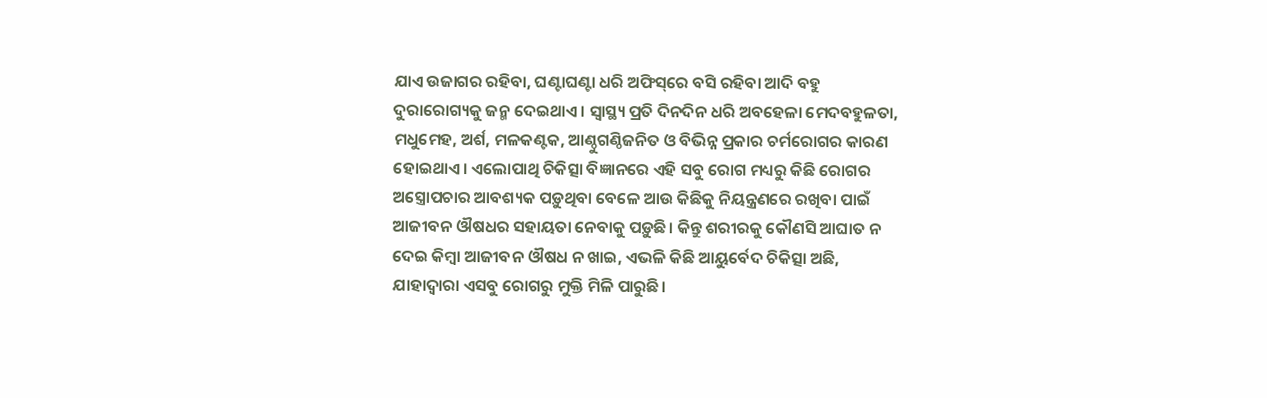ଯାଏ ଉଜାଗର ରହିବା, ଘଣ୍ଟାଘଣ୍ଟା ଧରି ଅଫିସ୍‌ରେ ବସି ରହିବା ଆଦି ବହୁ ଦୁରାରୋଗ୍ୟକୁ ଜନ୍ମ ଦେଇଥାଏ। ସ୍ବାସ୍ଥ୍ୟ ପ୍ରତି ଦିନଦିନ ଧରି ଅବହେଳା ମେଦବହୁଳତା, ମଧୁମେହ, ଅର୍ଶ, ମଳକଣ୍ଟକ, ଆଣ୍ଠୁଗଣ୍ଠିଜନିତ ଓ ବିଭିନ୍ନ ପ୍ରକାର ଚର୍ମରୋଗର କାରଣ ହୋଇଥାଏ। ଏଲୋପାଥି ଚିକିତ୍ସା ବିଜ୍ଞାନରେ ଏହି ସବୁ ରୋଗ ମଧ୍ୟରୁ କିଛି ରୋଗର ଅସ୍ତ୍ରୋପଚାର ଆବଶ୍ୟକ ପଡ଼ୁଥିବା ବେଳେ ଆଉ କିଛିକୁ ନିୟନ୍ତ୍ରଣରେ ରଖିବା ପାଇଁ ଆଜୀବନ ଔଷଧର ସହାୟତା ନେବାକୁ ପଡ଼ୁଛି। କିନ୍ତୁ ଶରୀରକୁ କୌଣସି ଆଘାତ ନ ଦେଇ କିମ୍ବା ଆଜୀବନ ଔଷଧ ନ ଖାଇ, ଏଭଳି କିଛି ଆୟୁର୍ବେଦ ଚିକିତ୍ସା ଅଛି, ଯାହାଦ୍ବାରା ଏସବୁ ରୋଗରୁ ମୁକ୍ତି ମିଳି ପାରୁଛି।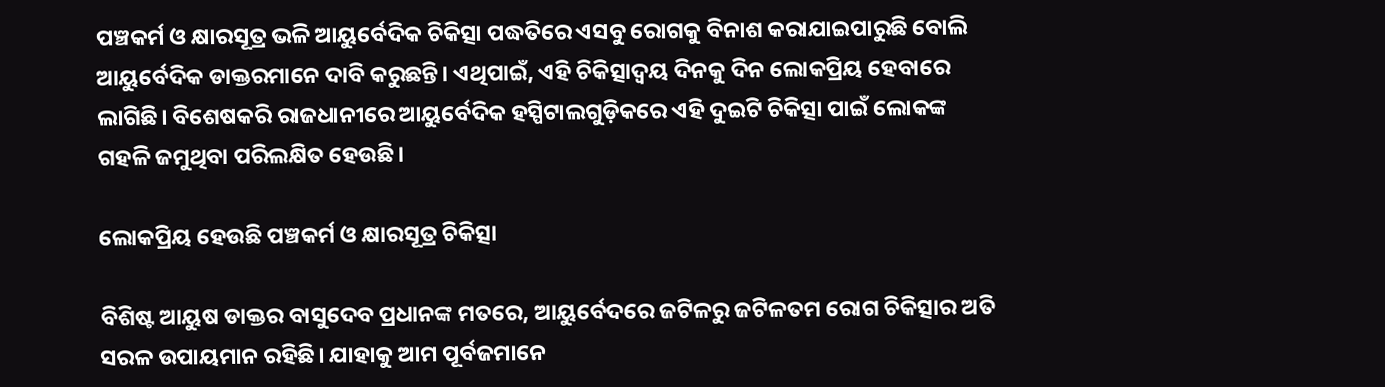ପଞ୍ଚକର୍ମ ଓ କ୍ଷାରସୂତ୍ର ଭଳି ଆୟୁର୍ବେଦିକ ଚିକିତ୍ସା ପଦ୍ଧତିରେ ଏସବୁ ରୋଗକୁ ବିନାଶ କରାଯାଇପାରୁଛି ବୋଲି ଆୟୁର୍ବେଦିକ ଡାକ୍ତରମାନେ ଦାବି କରୁଛନ୍ତି। ଏଥିପାଇଁ, ଏହି ଚିକିତ୍ସାଦ୍ବୟ ଦିନକୁ ଦିନ ଲୋକପ୍ରିୟ ହେବାରେ ଲାଗିଛି। ବିଶେଷକରି ରାଜଧାନୀ‌‌ରେ ଆୟୁର୍ବେଦିକ ହସ୍ପିଟାଲଗୁଡ଼ିକରେ ଏହି ଦୁଇଟି ଚିକିତ୍ସା ପାଇଁ ଲୋକଙ୍କ ଗହଳି ଜମୁଥିବା ପରିଲକ୍ଷିତ ହେଉଛି।

ଲୋକପ୍ରିୟ ହେଉଛି ପଞ୍ଚକର୍ମ ଓ କ୍ଷାରସୂତ୍ର ଚିକିତ୍ସା

ବିଶିଷ୍ଟ ଆୟୁଷ ଡାକ୍ତର ବାସୁଦେବ ପ୍ରଧାନଙ୍କ ମତରେ, ଆୟୁର୍ବେଦରେ ଜଟିଳରୁ ଜଟିଳତମ ରୋଗ ଚିକିତ୍ସାର ଅତି ସରଳ ଉପାୟମାନ ରହିଛି। ଯାହାକୁ ଆମ ପୂର୍ବଜମାନେ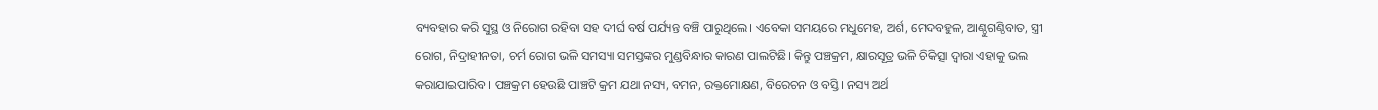ବ୍ୟବହାର କରି ସୁସ୍ଥ ଓ ନିରୋଗ ରହିବା ସହ ଦୀର୍ଘ ବର୍ଷ ପର୍ଯ୍ୟନ୍ତ ବଞ୍ଚି ପାରୁଥିଲେ। ଏବେକା ସମୟରେ ମଧୁମେହ, ଅର୍ଶ, ମେଦବହୁଳ, ଆଣ୍ଠୁଗଣ୍ଠିବାତ, ସ୍ତ୍ରୀ ରୋଗ, ନିଦ୍ରାହୀନତା, ଚର୍ମ ରୋଗ ଭଳି ସମସ୍ୟା ସମସ୍ତଙ୍କର ମୁଣ୍ଡବିନ୍ଧାର କାରଣ ପାଲଟିଛି। କିନ୍ତୁ ପଞ୍ଚକ୍ରମ, କ୍ଷାରସୂତ୍ର ଭଳି ଚିକିତ୍ସା ଦ୍ବାରା ଏହାକୁ ଭଲ କରାଯାଇପାରିବ। ପଞ୍ଚକ୍ରମ ହେଉଛି ପାଞ୍ଚଟି କ୍ରମ ଯଥା ନସ୍ୟ, ବମନ, ରକ୍ତମୋକ୍ଷଣ, ବିରେଚନ ଓ ବସ୍ତି। ନସ୍ୟ ଅର୍ଥ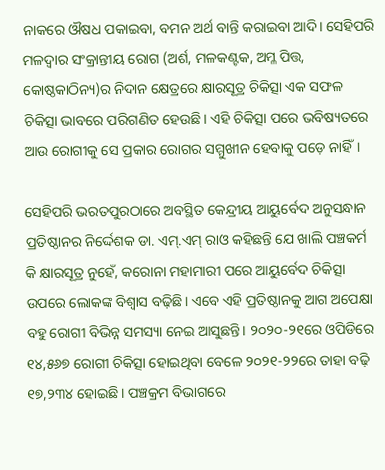ନାକରେ ଔଷଧ ପକାଇବା, ବମନ ଅର୍ଥ ବାନ୍ତି କରାଇବା ଆଦି। ସେହିପରି ମଳଦ୍ୱାର ସଂକ୍ରାନ୍ତୀୟ ରୋଗ (ଅର୍ଶ, ମଳକଣ୍ଟକ, ଅମ୍ଳ ପିତ୍ତ, କୋଷ୍ଠକାଠିନ୍ୟ)ର ନିଦାନ କ୍ଷେତ୍ରରେ କ୍ଷାରସୂତ୍ର ଚିକିତ୍ସା ଏକ ସଫଳ ଚିକିତ୍ସା ଭାବରେ ପରିଗଣିତ ହେଉଛି। ଏହି ଚିକିତ୍ସା ପରେ ଭବିଷ୍ୟତରେ ଆଉ ରୋଗୀକୁ ସେ ପ୍ରକାର ରୋଗର ସମ୍ମୁଖୀନ ହେବାକୁ ପଡ଼େ ନାହିଁ।

ସେହିପରି ଭରତପୁରଠାରେ ଅବସ୍ଥିତ କେନ୍ଦ୍ରୀୟ ଆୟୁର୍ବେଦ ଅନୁସନ୍ଧାନ ପ୍ରତିଷ୍ଠାନର ନିର୍ଦ୍ଦେଶକ ଡା. ଏମ୍‌.ଏମ୍‌ ରାଓ କହିଛନ୍ତି ଯେ ଖାଲି ପଞ୍ଚକର୍ମ କି କ୍ଷାରସୂତ୍ର ନୁହେଁ, କରୋନା ମହାମାରୀ ପରେ ଆୟୁର୍ବେଦ ଚିକିତ୍ସା ଉପରେ ଲୋକଙ୍କ ବିଶ୍ବାସ ବଢ଼ିଛି। ଏବେ ଏହି ପ୍ରତିଷ୍ଠାନକୁ ଆଗ ଅପେକ୍ଷା ବହୁ ରୋଗୀ ବିଭିନ୍ନ ସମସ୍ୟା ନେଇ ଆସୁଛନ୍ତି। ୨୦୨୦-୨୧ରେ ଓପିଡିରେ ୧୪,୫୬୭ ରୋଗୀ ଚିକିତ୍ସା ହୋଇଥିବା ବେଳେ ୨୦୨୧-୨୨ରେ ତାହା ବଢ଼ି ୧୭,୨୩୪ ହୋଇଛି। ପଞ୍ଚକ୍ରମ ବିଭାଗରେ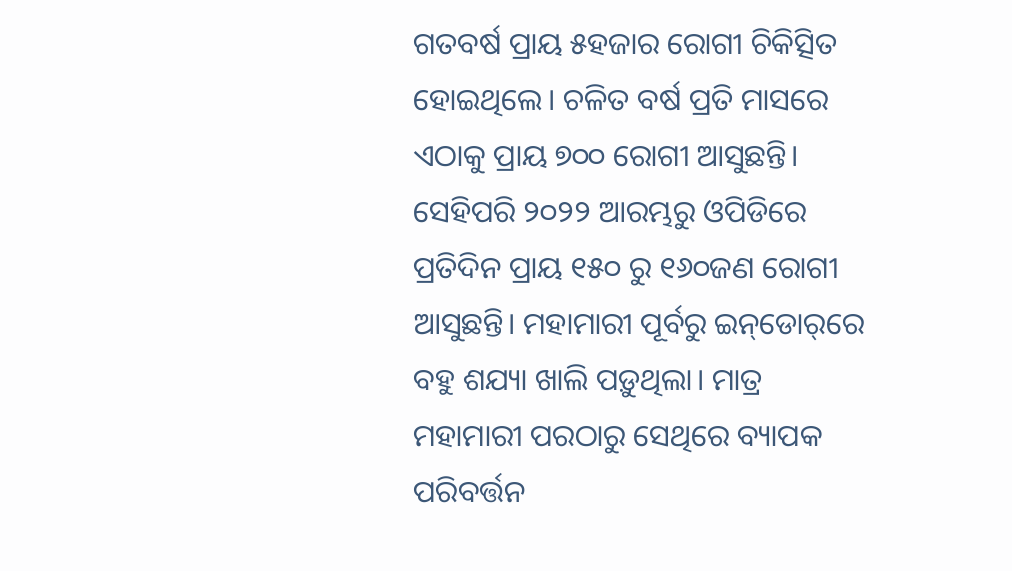ଗତବର୍ଷ ପ୍ରାୟ ୫ହଜାର ରୋଗୀ ଚିକିତ୍ସିତ ହୋଇଥିଲେ। ଚଳିତ ବର୍ଷ ପ୍ରତି ମାସରେ ଏଠାକୁ ପ୍ରାୟ ୭୦୦ ରୋଗୀ ଆସୁଛନ୍ତି। ସେହିପରି ୨୦୨୨ ଆରମ୍ଭରୁ ଓପିଡିରେ ପ୍ରତିଦିନ ପ୍ରାୟ ୧୫୦ ରୁ ୧୬୦ଜଣ ରୋଗୀ ଆସୁଛନ୍ତି। ମହାମାରୀ ପୂର୍ବରୁ ଇନ୍‌ଡୋର୍‌ରେ ବହୁ ଶଯ୍ୟା ଖାଲି ପଡ଼ୁଥିଲା। ମାତ୍ର ମହାମାରୀ ପରଠାରୁ ସେଥିରେ ବ୍ୟାପକ ପରିବର୍ତ୍ତନ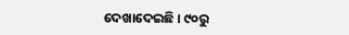ଦେଖାଦେଇଛି। ୯୦ରୁ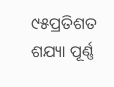୯୫ପ୍ରତିଶତ ଶଯ୍ୟା ପୂର୍ଣ୍ଣ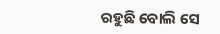ରହୁଛି ବୋଲି ସେ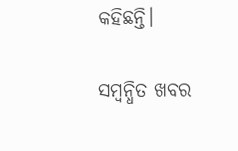କହିଛନ୍ତି।

ସମ୍ବନ୍ଧିତ ଖବର